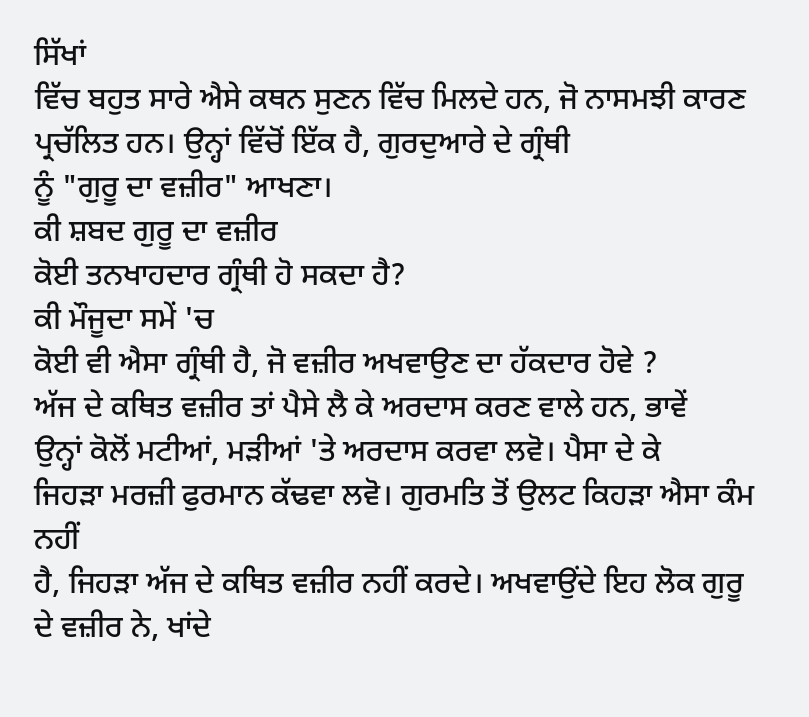ਸਿੱਖਾਂ
ਵਿੱਚ ਬਹੁਤ ਸਾਰੇ ਐਸੇ ਕਥਨ ਸੁਣਨ ਵਿੱਚ ਮਿਲਦੇ ਹਨ, ਜੋ ਨਾਸਮਝੀ ਕਾਰਣ
ਪ੍ਰਚੱਲਿਤ ਹਨ। ਉਨ੍ਹਾਂ ਵਿੱਚੋਂ ਇੱਕ ਹੈ, ਗੁਰਦੁਆਰੇ ਦੇ ਗ੍ਰੰਥੀ
ਨੂੰ "ਗੁਰੂ ਦਾ ਵਜ਼ੀਰ" ਆਖਣਾ।
ਕੀ ਸ਼ਬਦ ਗੁਰੂ ਦਾ ਵਜ਼ੀਰ
ਕੋਈ ਤਨਖਾਹਦਾਰ ਗ੍ਰੰਥੀ ਹੋ ਸਕਦਾ ਹੈ?
ਕੀ ਮੌਜੂਦਾ ਸਮੇਂ 'ਚ
ਕੋਈ ਵੀ ਐਸਾ ਗ੍ਰੰਥੀ ਹੈ, ਜੋ ਵਜ਼ੀਰ ਅਖਵਾਉਣ ਦਾ ਹੱਕਦਾਰ ਹੋਵੇ ?
ਅੱਜ ਦੇ ਕਥਿਤ ਵਜ਼ੀਰ ਤਾਂ ਪੈਸੇ ਲੈ ਕੇ ਅਰਦਾਸ ਕਰਣ ਵਾਲੇ ਹਨ, ਭਾਵੇਂ
ਉਨ੍ਹਾਂ ਕੋਲੋਂ ਮਟੀਆਂ, ਮੜੀਆਂ 'ਤੇ ਅਰਦਾਸ ਕਰਵਾ ਲਵੋ। ਪੈਸਾ ਦੇ ਕੇ
ਜਿਹੜਾ ਮਰਜ਼ੀ ਫੁਰਮਾਨ ਕੱਢਵਾ ਲਵੋ। ਗੁਰਮਤਿ ਤੋਂ ਉਲਟ ਕਿਹੜਾ ਐਸਾ ਕੰਮ ਨਹੀਂ
ਹੈ, ਜਿਹੜਾ ਅੱਜ ਦੇ ਕਥਿਤ ਵਜ਼ੀਰ ਨਹੀਂ ਕਰਦੇ। ਅਖਵਾਉਂਦੇ ਇਹ ਲੋਕ ਗੁਰੂ
ਦੇ ਵਜ਼ੀਰ ਨੇ, ਖਾਂਦੇ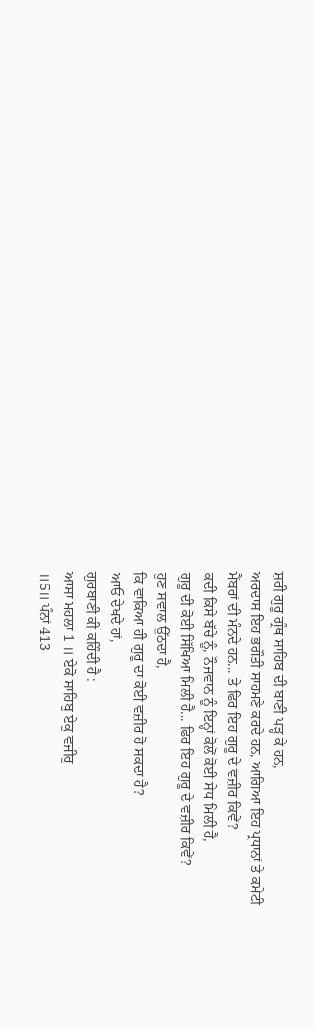ਸ਼ਰੀ ਗੁਰੂ ਗ੍ਰੰਥ ਸਾਹਿਬ ਦੀ ਬਾਣੀ ਪੜ੍ਹ ਕੇ ਹਨ,
ਅਰਦਾਸ ਇਹ ਭਗੌਤੀ ਸਾਹਮਣੇ ਕਰਦੇ ਹਨ, ਆਗਿਆ ਇਹ ਪ੍ਰਧਾਨਾਂ ਤੇ ਕਮੇਟੀ
ਮੈਂਬਰਾਂ ਦੀ ਮੰਨਦੇ ਹਨ... ਤੇ ਫਿਰ ਇਹ ਗੁਰੂ ਦੇ ਵਜ਼ੀਰ ਕਿਵੇਂ?
ਕਦੀ ਕਿਸੇ ਬੱਚੇ ਨੂੰ, ਨੌਜਵਾਨ ਨੂੰ ਇਨ੍ਹਾਂ ਕੋਲੋਂ ਕੋਈ ਸੇਧ ਮਿਲੀ ਹੈ,
ਗੁਰੂ ਦੀ ਕੋਈ ਸਿੱਖਿਆ ਮਿਲੀ ਹੈ... ਫਿਰ ਇਹ ਗੁਰੂ ਦੇ ਵਜ਼ੀਰ ਕਿਵੇਂ?
ਹੁਣ ਸਵਾਲ ਉੱਠਦਾ ਹੈ,
ਕਿ ਵਾਕਿਆ ਹੀ ਗੁਰੂ ਦਾ ਕੋਈ ਵਜ਼ੀਰ ਹੋ ਸਕਦਾ ਹੈ?
ਆਓ ਦੇਖਦੇ ਹਾਂ,
ਗੁਰਬਾਣੀ ਕੀ ਕਹਿੰਦੀ ਹੈ :
ਆਸਾ ਮਹਲਾ 1 ॥ ਏਕੋ ਸਾਹਿਬੁ ਏਕੁ ਵਜੀਰੁ
॥5॥ ਪੰਨਾਂ 413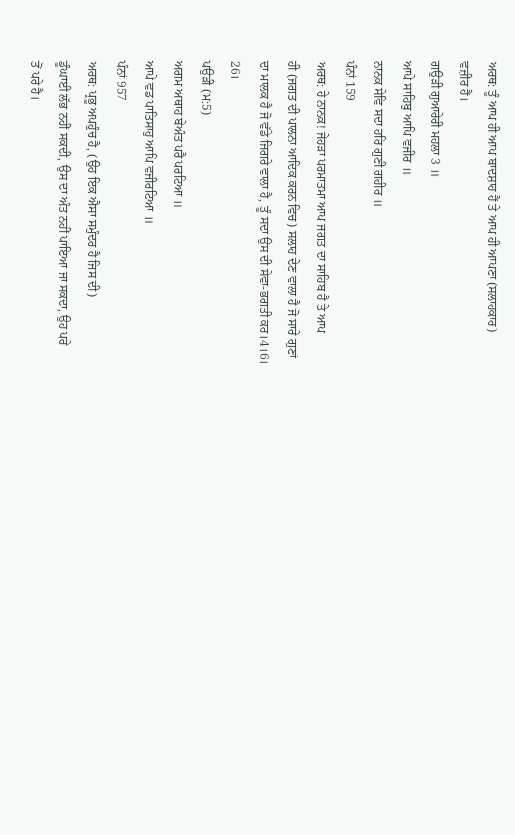ਅਰਥ: ਤੂੰ ਆਪ ਹੀ ਆਪ ਬਾਦਸ਼ਾਹ ਹੈਂ ਤੇ ਆਪ ਹੀ ਆਪਣਾ (ਸਲਾਹਕਾਰ)
ਵਜ਼ੀਰ ਹੈਂ।
ਗਉੜੀ ਗੁਆਰੇਰੀ ਮਹਲਾ 3 ॥
ਆਪੇ ਸਾਹਿਬੁ ਆਪਿ ਵਜੀਰ ॥
ਨਾਨਕ ਸੇਵਿ ਸਦਾ ਹਰਿ ਗੁਣੀ ਗਹੀਰ ॥
ਪੰਨਾਂ 159
ਅਰਥ: ਹੇ ਨਾਨਕ! ਜੇਹੜਾ ਪਰਮਾਤਮਾ ਆਪ ਜਗਤ ਦਾ ਸਾਹਿਬ ਹੈ ਤੇ ਆਪ
ਹੀ (ਜਗਤ ਦੀ ਪਾਲਨਾ ਆਦਿਕ ਕਰਨ ਵਿਚ) ਸਲਾਹ ਦੇਣ ਵਾਲਾ ਹੈ ਜੋ ਸਾਰੇ ਗੁਣਾਂ
ਦਾ ਮਾਲਕ ਹੈ ਜੋ ਵੱਡੇ ਜਿਗਰੇ ਵਾਲਾ ਹੈ, ਤੂੰ ਸਦਾ ਉਸ ਦੀ ਸੇਵਾ-ਭਗਤੀ ਕਰ।4।6।
26।
ਪਉੜੀ (ਮ:5)
ਅਗਮ ਅਥਾਹ ਬੇਅੰਤ ਪਰੈ ਪਰਟਿਆ ॥
ਆਪੇ ਵਡ ਪਾਤਿਸਾਹੁ ਆਪਿ ਵਜੀਰਟਿਆ ॥
ਪੰਨਾਂ 957
ਅਰਥ: ਪ੍ਰਭੂ ਅਪਹੁੰਚ ਹੈ, (ਉਹ ਇਕ ਐਸਾ ਸਮੁੰਦਰ ਹੈ ਜਿਸ ਦੀ)
ਡੂੰਘਾਈ ਲੱਭ ਨਹੀਂ ਸਕਦੀ, ਉਸ ਦਾ ਅੰਤ ਨਹੀਂ ਪਾਇਆ ਜਾ ਸਕਦਾ, ਉਹ ਪਰੇ
ਤੋਂ ਪਰੇ ਹੈ।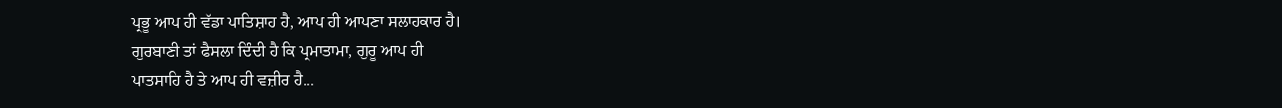ਪ੍ਰਭੂ ਆਪ ਹੀ ਵੱਡਾ ਪਾਤਿਸ਼ਾਹ ਹੈ, ਆਪ ਹੀ ਆਪਣਾ ਸਲਾਹਕਾਰ ਹੈ।
ਗੁਰਬਾਣੀ ਤਾਂ ਫੈਸਲਾ ਦਿੰਦੀ ਹੈ ਕਿ ਪ੍ਰਮਾਤਾਮਾ, ਗੁਰੂ ਆਪ ਹੀ
ਪਾਤਸਾਹਿ ਹੈ ਤੇ ਆਪ ਹੀ ਵਜ਼ੀਰ ਹੈ...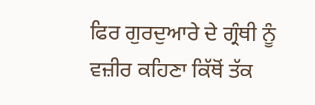ਫਿਰ ਗੁਰਦੁਆਰੇ ਦੇ ਗ੍ਰੰਥੀ ਨੂੰ ਵਜ਼ੀਰ ਕਹਿਣਾ ਕਿੱਥੋਂ ਤੱਕ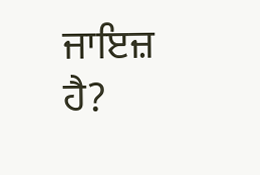ਜਾਇਜ਼ ਹੈ?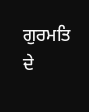ਗੁਰਮਤਿ ਦੇ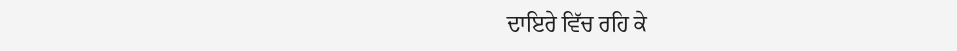ਦਾਇਰੇ ਵਿੱਚ ਰਹਿ ਕੇ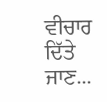ਵੀਚਾਰ ਦਿੱਤੇ
ਜਾਣ...